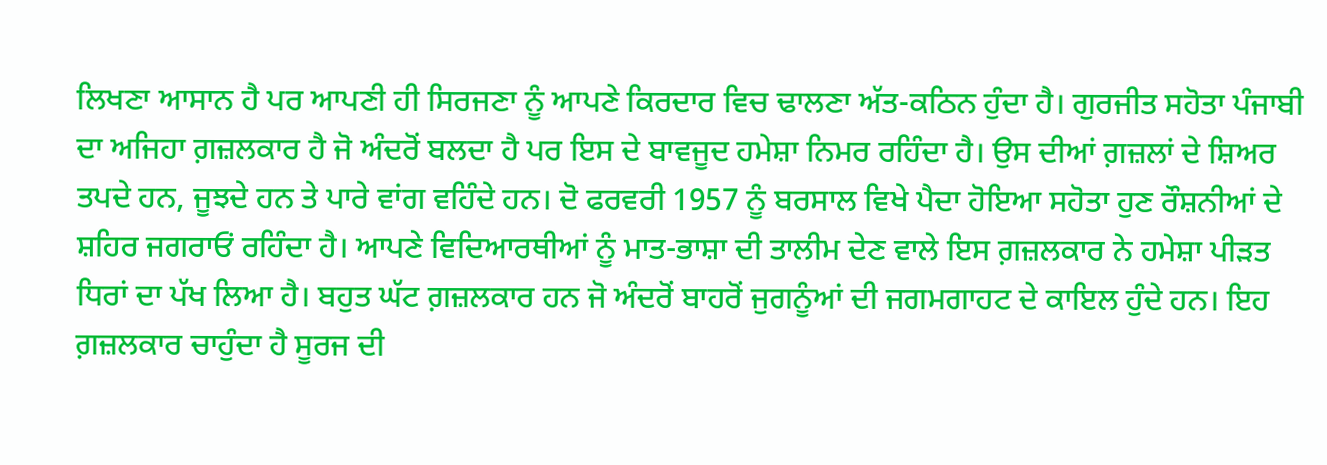ਲਿਖਣਾ ਆਸਾਨ ਹੈ ਪਰ ਆਪਣੀ ਹੀ ਸਿਰਜਣਾ ਨੂੰ ਆਪਣੇ ਕਿਰਦਾਰ ਵਿਚ ਢਾਲਣਾ ਅੱਤ-ਕਠਿਨ ਹੁੰਦਾ ਹੈ। ਗੁਰਜੀਤ ਸਹੋਤਾ ਪੰਜਾਬੀ ਦਾ ਅਜਿਹਾ ਗ਼ਜ਼ਲਕਾਰ ਹੈ ਜੋ ਅੰਦਰੋਂ ਬਲਦਾ ਹੈ ਪਰ ਇਸ ਦੇ ਬਾਵਜੂਦ ਹਮੇਸ਼ਾ ਨਿਮਰ ਰਹਿੰਦਾ ਹੈ। ਉਸ ਦੀਆਂ ਗ਼ਜ਼ਲਾਂ ਦੇ ਸ਼ਿਅਰ ਤਪਦੇ ਹਨ, ਜੂਝਦੇ ਹਨ ਤੇ ਪਾਰੇ ਵਾਂਗ ਵਹਿੰਦੇ ਹਨ। ਦੋ ਫਰਵਰੀ 1957 ਨੂੰ ਬਰਸਾਲ ਵਿਖੇ ਪੈਦਾ ਹੋਇਆ ਸਹੋਤਾ ਹੁਣ ਰੌਸ਼ਨੀਆਂ ਦੇ ਸ਼ਹਿਰ ਜਗਰਾਓਂ ਰਹਿੰਦਾ ਹੈ। ਆਪਣੇ ਵਿਦਿਆਰਥੀਆਂ ਨੂੰ ਮਾਤ-ਭਾਸ਼ਾ ਦੀ ਤਾਲੀਮ ਦੇਣ ਵਾਲੇ ਇਸ ਗ਼ਜ਼ਲਕਾਰ ਨੇ ਹਮੇਸ਼ਾ ਪੀੜਤ ਧਿਰਾਂ ਦਾ ਪੱਖ ਲਿਆ ਹੈ। ਬਹੁਤ ਘੱਟ ਗ਼ਜ਼ਲਕਾਰ ਹਨ ਜੋ ਅੰਦਰੋਂ ਬਾਹਰੋਂ ਜੁਗਨੂੰਆਂ ਦੀ ਜਗਮਗਾਹਟ ਦੇ ਕਾਇਲ ਹੁੰਦੇ ਹਨ। ਇਹ ਗ਼ਜ਼ਲਕਾਰ ਚਾਹੁੰਦਾ ਹੈ ਸੂਰਜ ਦੀ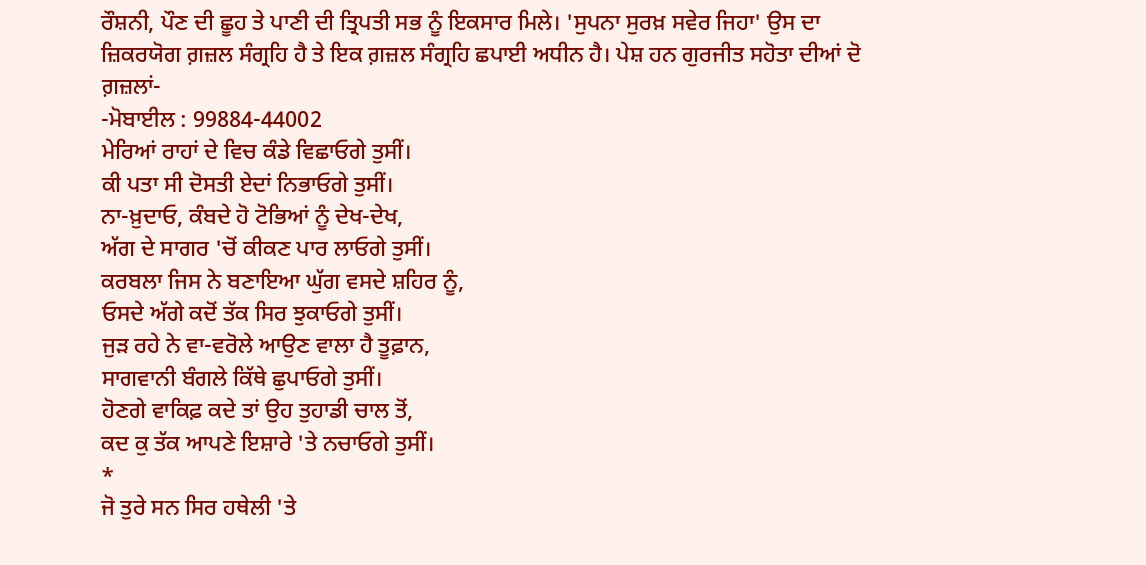ਰੌਸ਼ਨੀ, ਪੌਣ ਦੀ ਛੂਹ ਤੇ ਪਾਣੀ ਦੀ ਤ੍ਰਿਪਤੀ ਸਭ ਨੂੰ ਇਕਸਾਰ ਮਿਲੇ। 'ਸੁਪਨਾ ਸੁਰਖ਼ ਸਵੇਰ ਜਿਹਾ' ਉਸ ਦਾ ਜ਼ਿਕਰਯੋਗ ਗ਼ਜ਼ਲ ਸੰਗ੍ਰਹਿ ਹੈ ਤੇ ਇਕ ਗ਼ਜ਼ਲ ਸੰਗ੍ਰਹਿ ਛਪਾਈ ਅਧੀਨ ਹੈ। ਪੇਸ਼ ਹਨ ਗੁਰਜੀਤ ਸਹੋਤਾ ਦੀਆਂ ਦੋ ਗ਼ਜ਼ਲਾਂ-
-ਮੋਬਾਈਲ : 99884-44002
ਮੇਰਿਆਂ ਰਾਹਾਂ ਦੇ ਵਿਚ ਕੰਡੇ ਵਿਛਾਓਗੇ ਤੁਸੀਂ।
ਕੀ ਪਤਾ ਸੀ ਦੋਸਤੀ ਏਦਾਂ ਨਿਭਾਓਗੇ ਤੁਸੀਂ।
ਨਾ-ਖ਼ੁਦਾਓ, ਕੰਬਦੇ ਹੋ ਟੋਭਿਆਂ ਨੂੰ ਦੇਖ-ਦੇਖ,
ਅੱਗ ਦੇ ਸਾਗਰ 'ਚੋਂ ਕੀਕਣ ਪਾਰ ਲਾਓਗੇ ਤੁਸੀਂ।
ਕਰਬਲਾ ਜਿਸ ਨੇ ਬਣਾਇਆ ਘੁੱਗ ਵਸਦੇ ਸ਼ਹਿਰ ਨੂੰ,
ਓਸਦੇ ਅੱਗੇ ਕਦੋਂ ਤੱਕ ਸਿਰ ਝੁਕਾਓਗੇ ਤੁਸੀਂ।
ਜੁੜ ਰਹੇ ਨੇ ਵਾ-ਵਰੋਲੇ ਆਉਣ ਵਾਲਾ ਹੈ ਤੂਫ਼ਾਨ,
ਸਾਗਵਾਨੀ ਬੰਗਲੇ ਕਿੱਥੇ ਛੁਪਾਓਗੇ ਤੁਸੀਂ।
ਹੋਣਗੇ ਵਾਕਿਫ਼ ਕਦੇ ਤਾਂ ਉਹ ਤੁਹਾਡੀ ਚਾਲ ਤੋਂ,
ਕਦ ਕੁ ਤੱਕ ਆਪਣੇ ਇਸ਼ਾਰੇ 'ਤੇ ਨਚਾਓਗੇ ਤੁਸੀਂ।
*
ਜੋ ਤੁਰੇ ਸਨ ਸਿਰ ਹਥੇਲੀ 'ਤੇ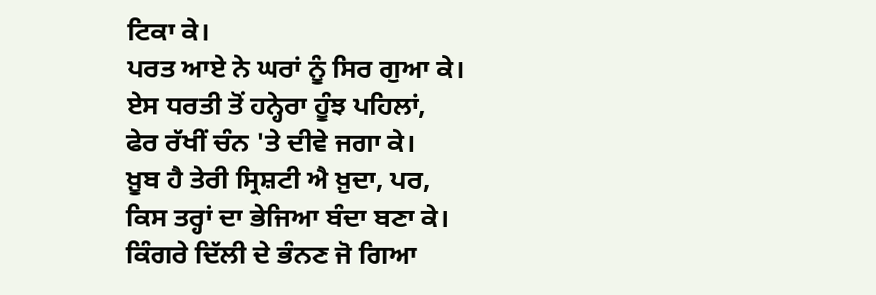ਟਿਕਾ ਕੇ।
ਪਰਤ ਆਏ ਨੇ ਘਰਾਂ ਨੂੰ ਸਿਰ ਗੁਆ ਕੇ।
ਏਸ ਧਰਤੀ ਤੋਂ ਹਨ੍ਹੇਰਾ ਹੂੰਝ ਪਹਿਲਾਂ,
ਫੇਰ ਰੱਖੀਂ ਚੰਨ 'ਤੇ ਦੀਵੇ ਜਗਾ ਕੇ।
ਖ਼ੂਬ ਹੈ ਤੇਰੀ ਸ੍ਰਿਸ਼ਟੀ ਐ ਖ਼ੁਦਾ, ਪਰ,
ਕਿਸ ਤਰ੍ਹਾਂ ਦਾ ਭੇਜਿਆ ਬੰਦਾ ਬਣਾ ਕੇ।
ਕਿੰਗਰੇ ਦਿੱਲੀ ਦੇ ਭੰਨਣ ਜੋ ਗਿਆ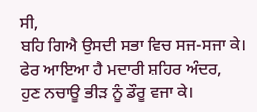ਸੀ,
ਬਹਿ ਗਿਐ ਉਸਦੀ ਸਭਾ ਵਿਚ ਸਜ-ਸਜਾ ਕੇ।
ਫੇਰ ਆਇਆ ਹੈ ਮਦਾਰੀ ਸ਼ਹਿਰ ਅੰਦਰ,
ਹੁਣ ਨਚਾਊ ਭੀੜ ਨੂੰ ਡੌਰੂ ਵਜਾ ਕੇ।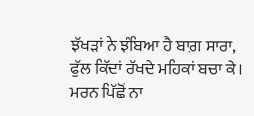ਝੱਖੜਾਂ ਨੇ ਝੰਬਿਆ ਹੈ ਬਾਗ਼ ਸਾਰਾ,
ਫੁੱਲ ਕਿੱਦਾਂ ਰੱਖਦੇ ਮਹਿਕਾਂ ਬਚਾ ਕੇ।
ਮਰਨ ਪਿੱਛੋਂ ਨਾ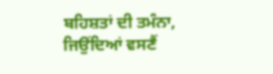ਬਹਿਸ਼ਤਾਂ ਦੀ ਤਮੰਨਾ,
ਜਿਉਂਦਿਆਂ ਵਸਣੈਂ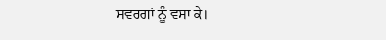ਸਵਰਗਾਂ ਨੂੰ ਵਸਾ ਕੇ।